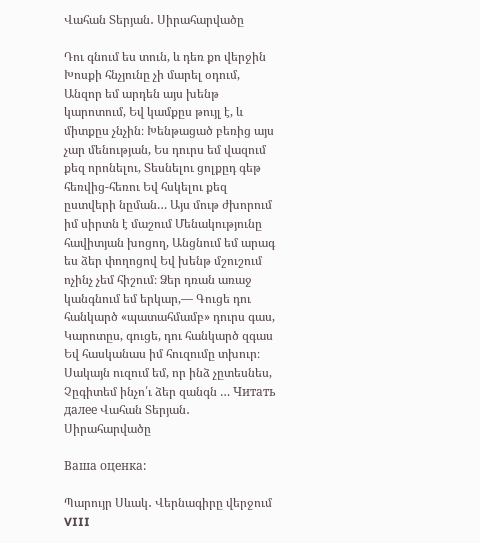Վահան Տերյան․ Սիրահարվածը

Դու գնում ես տուն, և դեռ քո վերջին Խոսքի հնչյունը չի մարել օդում, Անզոր եմ արդեն այս խենթ կարոտում, Եվ կամքըս թույլ է, և միտքըս չնչին։ Խենթացած բեռից այս չար մենության, Ես դուրս եմ վազում քեզ որոնելու, Տեսնելու ցոլքըդ գեթ հեռվից-հեռու Եվ հսկելու քեզ ըստվերի նըման… Այս մութ ժխորում իմ սիրտն է մաշում Մենակությունը հավիտյան խոցող, Անցնում եմ արագ ես ձեր փողոցով Եվ խենթ մշուշում ոչինչ չեմ հիշում։ Ձեր դռան առաջ կանգնում եմ երկար,— Գուցե դու հանկարծ «պատահմամբ» դուրս գաս, Կարոտըս, գուցե, դու հանկարծ զգաս Եվ հասկանաս իմ հուզումը տխուր։ Սակայն ուզում եմ, որ ինձ չըտեսնես, Չըգիտեմ ինչո՛ւ ձեր զանգն … Читать далее Վահան Տերյան․ Սիրահարվածը

Ваша оценка:

Պարույր Սևակ․ Վերնագիրը վերջում VIII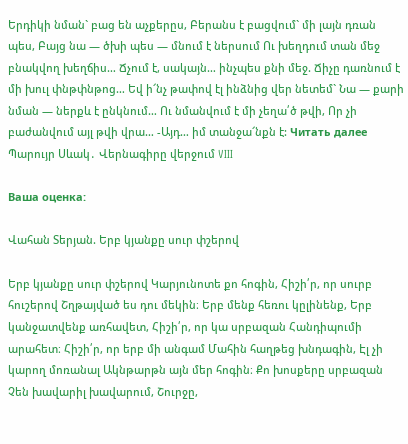Երդիկի նման` բաց են աչքերըս, Բերանս է բացվում` մի լայն դռան պես, Բայց նա — ծխի պես — մնում է ներսում Ու խեղդում տան մեջ բնակվող խեղճիս… Ճչում է, սակայն… ինչպես քնի մեջ. Ճիչը դառնում է մի խուլ փնթփնթոց… Եվ ի՜նչ թափով էլ ինձնից վեր նետեմ` Նա — քարի նման — ներքև է ընկնում… Ու նմանվում է մի չեղա՛ծ թվի, Որ չի բաժանվում այլ թվի վրա… -Այդ… իմ տանջա՜նքն է: Читать далее Պարույր Սևակ․ Վերնագիրը վերջում VIII

Ваша оценка:

Վահան Տերյան. Երբ կյանքը սուր փշերով

Երբ կյանքը սուր փշերով Կարյունոտե քո հոգին, Հիշի՛ր, որ սուրբ հուշերով Շղթայված ես դու մեկին։ Երբ մենք հեռու կըլինենք, Երբ կանջատվենք առհավետ, Հիշի՛ր, որ կա սրբազան Հանդիպումի արահետ։ Հիշի՛ր, որ երբ մի անգամ Մահին հաղթեց խնդագին, Էլ չի կարող մոռանալ Ակնթարթն այն մեր հոգին։ Քո խոսքերը սրբազան Չեն խավարիլ խավարում, Շուրջը,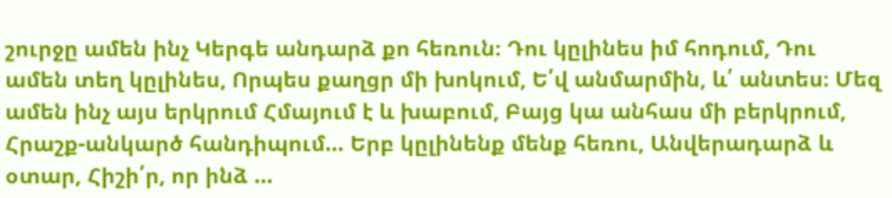շուրջը ամեն ինչ Կերգե անդարձ քո հեռուն։ Դու կըլինես իմ հոդում, Դու ամեն տեղ կըլինես, Որպես քաղցր մի խոկում, Ե՛վ անմարմին, և՛ անտես։ Մեզ ամեն ինչ այս երկրում Հմայում է և խաբում, Բայց կա անհաս մի բերկրում, Հրաշք-անկարծ հանդիպում… Երբ կըլինենք մենք հեռու, Անվերադարձ և օտար, Հիշի՛ր, որ ինձ …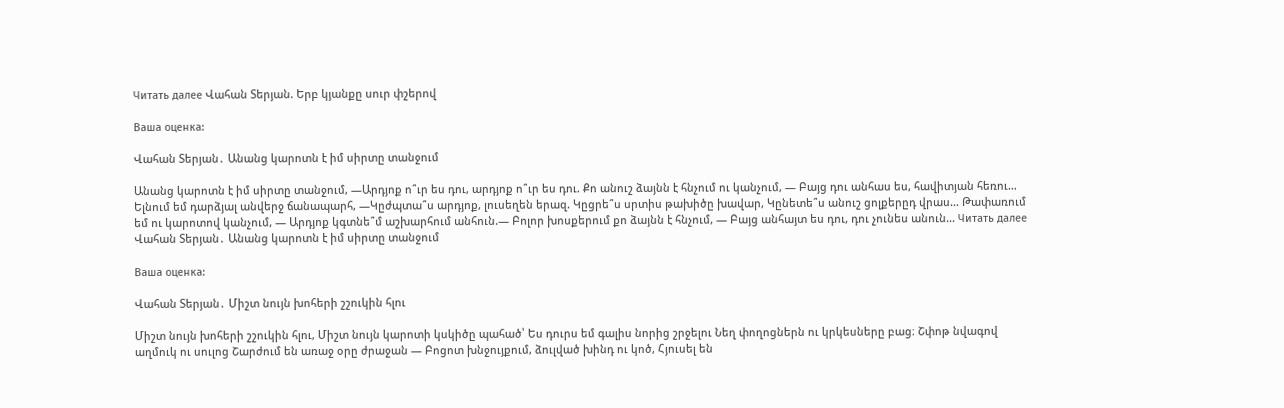Читать далее Վահան Տերյան. Երբ կյանքը սուր փշերով

Ваша оценка:

Վահան Տերյան․ Անանց կարոտն է իմ սիրտը տանջում

Անանց կարոտն է իմ սիրտը տանջում, —Արդյոք ո՞ւր ես դու, արդյոք ո՞ւր ես դու. Քո անուշ ձայնն է հնչում ու կանչում, — Բայց դու անհաս ես, հավիտյան հեռու… Ելնում եմ դարձյալ անվերջ ճանապարհ, —Կըժպտա՞ս արդյոք, լուսեղեն երազ. Կըցրե՞ս սրտիս թախիծը խավար, Կընետե՞ս անուշ ցոլքերըդ վրաս… Թափառում եմ ու կարոտով կանչում, — Արդյոք կգտնե՞մ աշխարհում անհուն.— Բոլոր խոսքերում քո ձայնն է հնչում, — Բայց անհայտ ես դու, դու չունես անուն… Читать далее Վահան Տերյան․ Անանց կարոտն է իմ սիրտը տանջում

Ваша оценка:

Վահան Տերյան․ Միշտ նույն խոհերի շշուկին հլու

Միշտ նույն խոհերի շշուկին հլու, Միշտ նույն կարոտի կսկիծը պահած՝ Ես դուրս եմ գալիս նորից շրջելու Նեղ փողոցներն ու կրկեսները բաց։ Շփոթ նվագով աղմուկ ու սուլոց Շարժում են առաջ օրը ժրաջան — Բոցոտ խնջույքում, ձուլված խինդ ու կոծ, Հյուսել են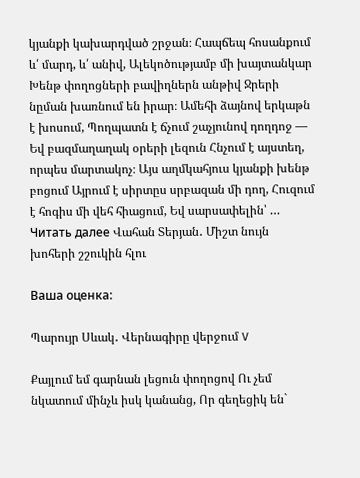կյանքի կախարդված շրջան։ Հապճեպ հոսանքում և՛ մարդ, և՛ անիվ, Ալեկոծությամբ մի խայտանկար Խենթ փողոցների բավիղներն անթիվ Ջրերի նըման խառնում են իրար։ Ամեհի ձայնով երկաթն է խոսում, Պողպատն է ճչում շաչյունով դողդոջ — Եվ բազմաղաղակ օրերի լեզուն Հնչում է այստեղ, որպես մարտակոչ։ Այս աղմկահյուս կյանքի խենթ բոցում Այրում է սիրտըս սրբազան մի դող, Հուզում է հոգիս մի վեհ հիացում, Եվ սարսափելին՝ … Читать далее Վահան Տերյան․ Միշտ նույն խոհերի շշուկին հլու

Ваша оценка:

Պարույր Սևակ․ Վերնագիրը վերջում V

Քայլում եմ գարնան լեցուն փողոցով Ու չեմ նկատում մինչև իսկ կանանց, Որ գեղեցիկ են`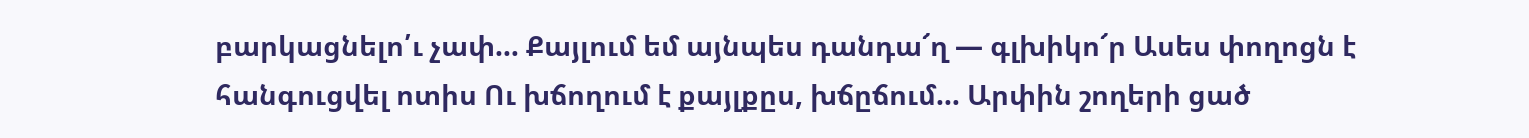բարկացնելո՛ւ չափ… Քայլում եմ այնպես դանդա՜ղ — գլխիկո՜ր Ասես փողոցն է հանգուցվել ոտիս Ու խճողում է քայլքըս, խճըճում… Արփին շողերի ցած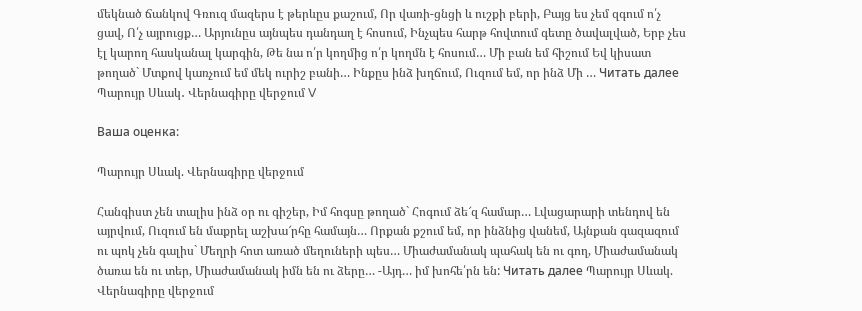մեկնած ճանկով Գռուզ մազերս է թերևըս քաշում, Որ վառի-ցնցի և ուշքի բերի, Բայց ես չեմ զգում ո՛չ ցավ, Ո՛չ այրուցք… Արյունըս այնպես դանդաղ է հոսում, Ինչպես հարթ հովտում գետը ծավալված, Երբ չես էլ կարող հասկանալ կարգին, Թե նա ո՛ր կողմից ո՛ր կողմն է հոսում… Մի բան եմ հիշում Եվ կիսատ թողած` Մտքով կառչում եմ մեկ ուրիշ բանի… Ինքըս ինձ խղճում, Ուզում եմ, որ ինձ Մի … Читать далее Պարույր Սևակ․ Վերնագիրը վերջում V

Ваша оценка:

Պարույր Սևակ. Վերնագիրը վերջում

Հանգիստ չեն տալիս ինձ օր ու գիշեր, Իմ հոգսը թողած` Հոգում ձե՜զ համար… Լվացարարի տենդով են այրվում, Ուզում են մաքրել աշխա՜րհը համայն… Որքան քշում եմ, որ ինձնից վանեմ, Այնքան գազազում ու պոկ չեն գալիս` Մեղրի հոտ առած մեղուների պես… Միաժամանակ պահակ են ու գող, Միաժամանակ ծառա են ու տեր, Միաժամանակ իմն են ու ձերը… -Այդ… իմ խոհե՛րն են: Читать далее Պարույր Սևակ. Վերնագիրը վերջում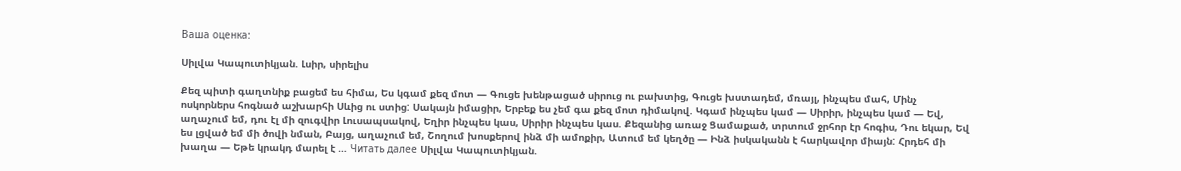Ваша оценка:

Սիլվա Կապուտիկյան. Լսիր, սիրելիս

Քեզ պիտի գաղտնիք բացեմ ես հիմա, Ես կգամ քեզ մոտ — Գուցե խենթացած սիրուց ու բախտից, Գուցե խստադեմ, մռայլ, ինչպես մահ, Մինչ ոսկորներս հոգնած աշխարհի Սևից ու ստից: Սակայն իմացիր, Երբեք ես չեմ գա քեզ մոտ դիմակով. Կգամ ինչպես կամ — Սիրիր, ինչպես կամ — Եվ, աղաչում եմ, դու էլ մի զուգվիր Լուսապսակով, Եղիր ինչպես կաս, Սիրիր ինչպես կաս. Քեզանից առաջ Ցամաքած, տրտում ջրհոր էր հոգիս, Դու եկար, Եվ ես լցված եմ մի ծովի նման, Բայց, աղաչում եմ, Շողում խոսքերով ինձ մի ամոքիր, Ատում եմ կեղծը — Ինձ իսկականն է հարկավոր միայն: Հրդեհ մի խաղա — Եթե կրակդ մարել է … Читать далее Սիլվա Կապուտիկյան.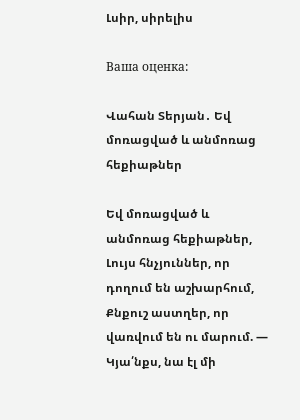Լսիր, սիրելիս

Ваша оценка:

Վահան Տերյան․ Եվ մոռացված և անմոռաց հեքիաթներ

Եվ մոռացված և անմոռաց հեքիաթներ, Լույս հնչյուններ, որ դողում են աշխարհում, Քնքուշ աստղեր, որ վառվում են ու մարում. — Կյա՛նքս, նա էլ մի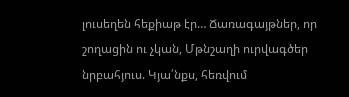լուսեղեն հեքիաթ էր… Ճառագայթներ, որ շողացին ու չկան, Մթնշաղի ուրվագծեր նրբահյուս. Կյա՛նքս, հեռվում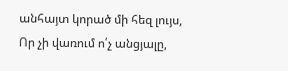անհայտ կորած մի հեզ լույս, Որ չի վառում ո՛չ անցյալը,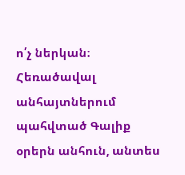ո՛չ ներկան։ Հեռածավալ անհայտներում պահվտած Գալիք օրերն անհուն, անտես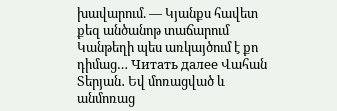խավարում. — Կյանքս հավետ քեզ անծանոթ տաճարում Կանթեղի պես առկայծում է քո դիմաց… Читать далее Վահան Տերյան․ Եվ մոռացված և անմոռաց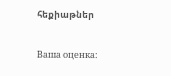հեքիաթներ

Ваша оценка: